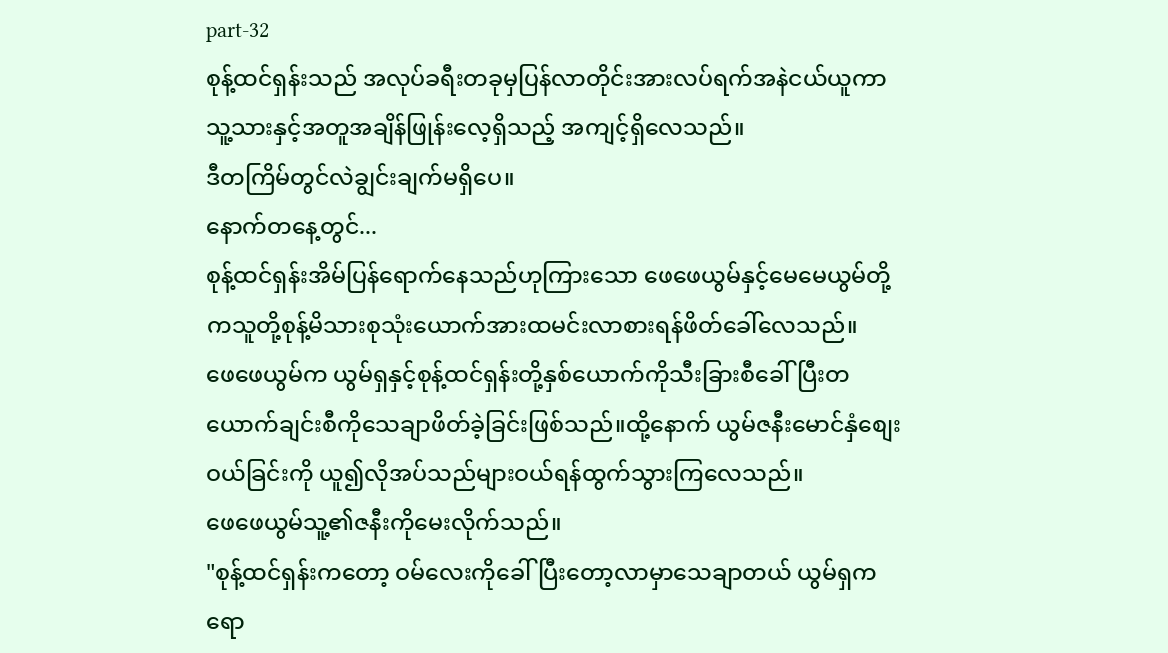part-32
စုန့်ထင်ရှန်းသည် အလုပ်ခရီးတခုမှပြန်လာတိုင်းအားလပ်ရက်အနဲငယ်ယူကာ သူ့သားနှင့်အတူအချိန်ဖြုန်းလေ့ရှိသည့် အကျင့်ရှိလေသည်။
ဒီတကြိမ်တွင်လဲချွင်းချက်မရှိပေ။
နောက်တနေ့တွင်...
စုန့်ထင်ရှန်းအိမ်ပြန်ရောက်နေသည်ဟုကြားသော ဖေဖေယွမ်နှင့်မေမေယွမ်တို့ကသူတို့စုန့်မိသားစုသုံးယောက်အားထမင်းလာစားရန်ဖိတ်ခေါ်လေသည်။
ဖေဖေယွမ်က ယွမ်ရှနှင့်စုန့်ထင်ရှန်းတို့နှစ်ယောက်ကိုသီးခြားစီခေါ်ပြီးတယောက်ချင်းစီကိုသေချာဖိတ်ခဲ့ခြင်းဖြစ်သည်။ထို့နောက် ယွမ်ဇနီးမောင်နှံစျေးဝယ်ခြင်းကို ယူ၍လိုအပ်သည်များဝယ်ရန်ထွက်သွားကြလေသည်။
ဖေဖေယွမ်သူ့၏ဇနီးကိုမေးလိုက်သည်။
"စုန့်ထင်ရှန်းကတော့ ဝမ်လေးကိုခေါ်ပြီးတော့လာမှာသေချာတယ် ယွမ်ရှကရော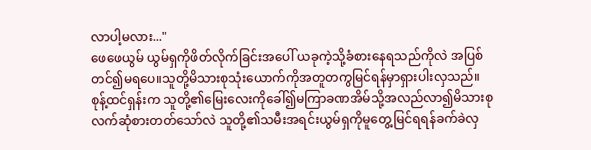လာပါ့မလား..."
ဖေဖေယွမ် ယွမ်ရှကိုဖိတ်လိုက်ခြင်းအပေါ် ယခုကဲ့သို့ခံစားနေရသည်ကိုလဲ အပြစ်တင်၍မရပေ။သူတို့မိသားစုသုံးယောက်ကိုအတူတကွမြင်ရန်မှာရှားပါးလှသည်။
စုန့်ထင်ရှန်းက သူတို့၏မြေးလေးကိုခေါ်၍မကြာခဏအိမ်သို့အလည်လာ၍မိသားစုလက်ဆုံစားတတ်သော်လဲ သူတို့၏သမီးအရင်းယွမ်ရှကိုမူတွေ့မြင်ရရန်ခက်ခဲလှ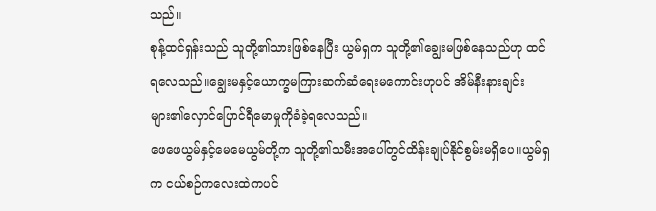သည်။
စုန့်ထင်ရှန်းသည် သူတို့၏သားဖြစ်နေပြီး ယွမ်ရှက သူတို့၏ချွေးမဖြစ်နေသည်ဟု ထင်ရလေသည်။ချွေးမနှင့်ယောက္ခမကြားဆက်ဆံရေးမကောင်းဟုပင် အိမ်နီးနားချင်းများ၏လှောင်ပြောင်ရီမောမှုကိုခံခဲ့ရလေသည်။
ဖေဖေယွမ်နှင့်မေမေယွမ်တို့က သူတို့၏သမီးအပေါ်တွင်ထိန်းချုပ်နိုင်စွမ်းမရှိပေ။ယွမ်ရှက ငယ်စဉ်ကလေးထဲကပင်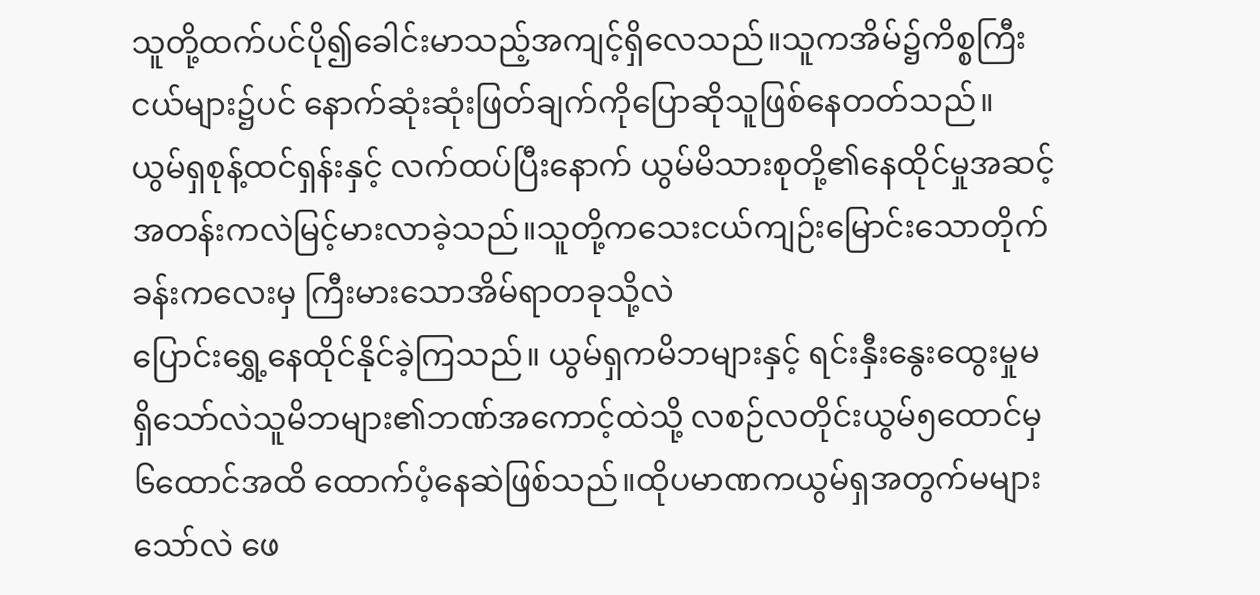သူတို့ထက်ပင်ပို၍ခေါင်းမာသည့်အကျင့်ရှိလေသည်။သူကအိမ်၌ကိစ္စကြီးငယ်များ၌ပင် နောက်ဆုံးဆုံးဖြတ်ချက်ကိုပြောဆိုသူဖြစ်နေတတ်သည်။
ယွမ်ရှစုန့်ထင်ရှန်းနှင့် လက်ထပ်ပြီးနောက် ယွမ်မိသားစုတို့၏နေထိုင်မှုအဆင့်အတန်းကလဲမြင့်မားလာခဲ့သည်။သူတို့ကသေးငယ်ကျဉ်းမြောင်းသောတိုက်ခန်းကလေးမှ ကြီးမားသောအိမ်ရာတခုသို့လဲ
ပြောင်းရွှေ့နေထိုင်နိုင်ခဲ့ကြသည်။ ယွမ်ရှကမိဘများနှင့် ရင်းနှီးနွေးထွေးမှုမရှိသော်လဲသူမိဘများ၏ဘဏ်အကောင့်ထဲသို့ လစဉ်လတိုင်းယွမ်၅ထောင်မှ၆ထောင်အထိ ထောက်ပံ့နေဆဲဖြစ်သည်။ထိုပမာဏကယွမ်ရှအတွက်မများသော်လဲ ဖေ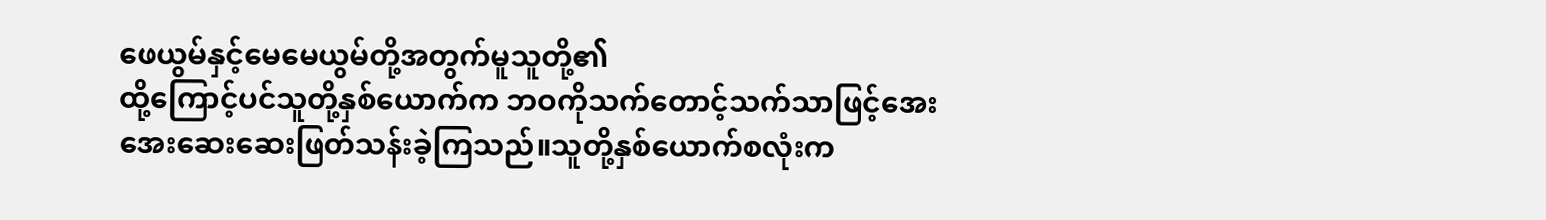ဖေယွမ်နှင့်မေမေယွမ်တို့အတွက်မူသူတို့၏
ထို့ကြောင့်ပင်သူတို့နှစ်ယောက်က ဘဝကိုသက်တောင့်သက်သာဖြင့်အေးအေးဆေးဆေးဖြတ်သန်းခဲ့ကြသည်။သူတို့နှစ်ယောက်စလုံးက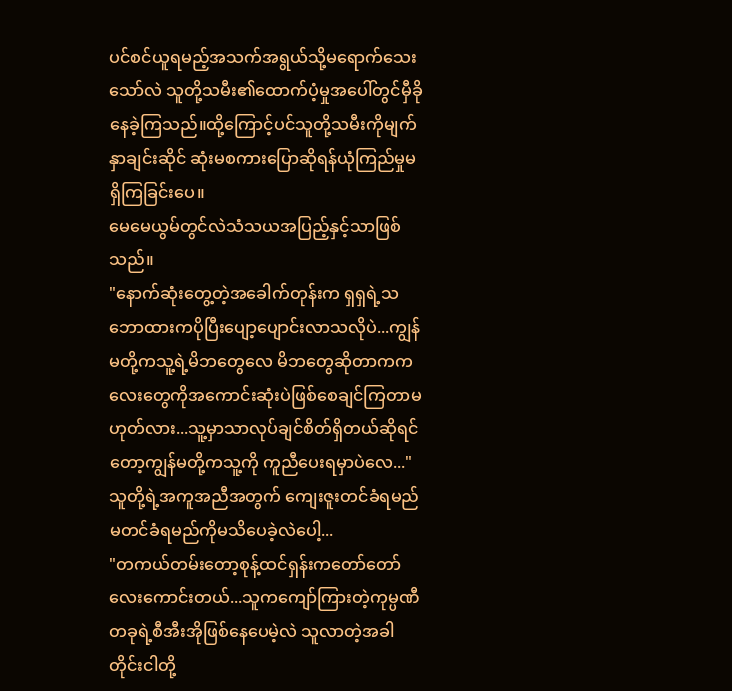ပင်စင်ယူရမည့်အသက်အရွယ်သို့မရောက်သေးသော်လဲ သူတို့သမီး၏ထောက်ပံ့မှုအပေါ်တွင်မှီခိုနေခဲ့ကြသည်။ထို့ကြောင့်ပင်သူတို့သမီးကိုမျက်နှာချင်းဆိုင် ဆုံးမစကားပြောဆိုရန်ယုံကြည်မှုမရှိကြခြင်းပေ။
မေမေယွမ်တွင်လဲသံသယအပြည့်နှင့်သာဖြစ်သည်။
"နောက်ဆုံးတွေ့တဲ့အခေါက်တုန်းက ရှရှရဲ့သဘောထားကပိုပြီးပျော့ပျောင်းလာသလိုပဲ...ကျွန်မတို့ကသူ့ရဲ့မိဘတွေလေ မိဘတွေဆိုတာကကလေးတွေကိုအကောင်းဆုံးပဲဖြစ်စေချင်ကြတာမဟုတ်လား...သူ့မှာသာလုပ်ချင်စိတ်ရှိတယ်ဆိုရင်တော့ကျွန်မတို့ကသူ့ကို ကူညီပေးရမှာပဲလေ..."
သူတို့ရဲ့အကူအညီအတွက် ကျေးဇူးတင်ခံရမည် မတင်ခံရမည်ကိုမသိပေခဲ့လဲပေါ့...
"တကယ်တမ်းတော့စုန့်ထင်ရှန်းကတော်တော်လေးကောင်းတယ်...သူကကျော်ကြားတဲ့ကုမ္ပဏီတခုရဲ့စီအီးအိုဖြစ်နေပေမဲ့လဲ သူလာတဲ့အခါတိုင်းငါတို့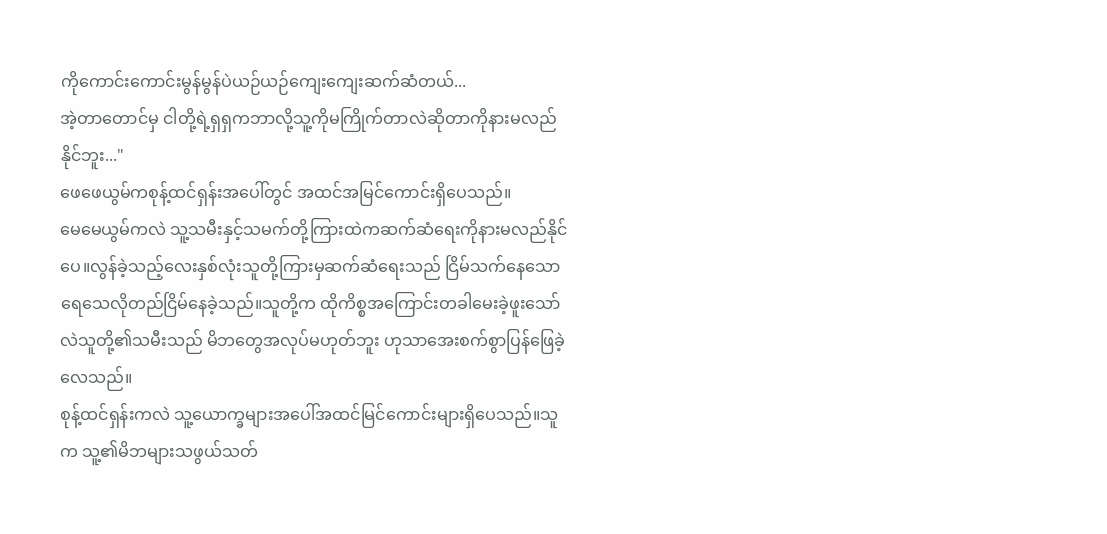ကိုကောင်းကောင်းမွန်မွန်ပဲယဉ်ယဉ်ကျေးကျေးဆက်ဆံတယ်...
အဲ့တာတောင်မှ ငါတို့ရဲ့ရှရှကဘာလို့သူ့ကိုမကြိုက်တာလဲဆိုတာကိုနားမလည်နိုင်ဘူး..."
ဖေဖေယွမ်ကစုန့်ထင်ရှန်းအပေါ်တွင် အထင်အမြင်ကောင်းရှိပေသည်။
မေမေယွမ်ကလဲ သူ့သမီးနှင့်သမက်တို့ကြားထဲကဆက်ဆံရေးကိုနားမလည်နိုင်ပေ။လွန်ခဲ့သည့်လေးနှစ်လုံးသူတို့ကြားမှဆက်ဆံရေးသည် ငြိမ်သက်နေသောရေသေလိုတည်ငြိမ်နေခဲ့သည်။သူတို့က ထိုကိစ္စအကြောင်းတခါမေးခဲ့ဖူးသော်လဲသူတို့၏သမီးသည် မိဘတွေအလုပ်မဟုတ်ဘူး ဟုသာအေးစက်စွာပြန်ဖြေခဲ့လေသည်။
စုန့်ထင်ရှန်းကလဲ သူ့ယောက္ခများအပေါ်အထင်မြင်ကောင်းများရှိပေသည်။သူက သူ့၏မိဘများသဖွယ်သတ်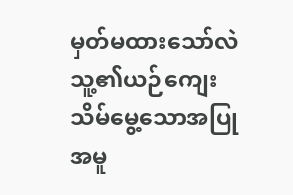မှတ်မထားသော်လဲ သူ့၏ယဉ်ကျေးသိမ်မွေ့သောအပြုအမူ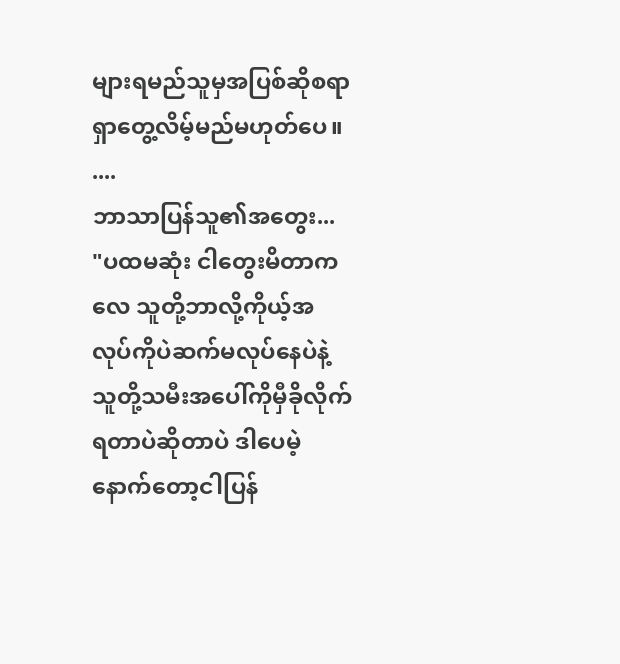များရမည်သူမှအပြစ်ဆိုစရာရှာတွေ့လိမ့်မည်မဟုတ်ပေ။
....
ဘာသာပြန်သူ၏အတွေး...
"ပထမဆုံး ငါတွေးမိတာကလေ သူတို့ဘာလို့ကိုယ့်အလုပ်ကိုပဲဆက်မလုပ်နေပဲနဲ့ သူတို့သမီးအပေါ်ကိုမှီခိုလိုက်ရတာပဲဆိုတာပဲ ဒါပေမဲ့နောက်တော့ငါပြန်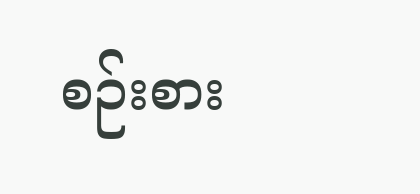စဉ်းစား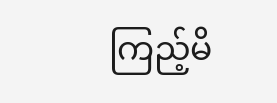ကြည့်မိ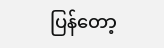ပြန်တော့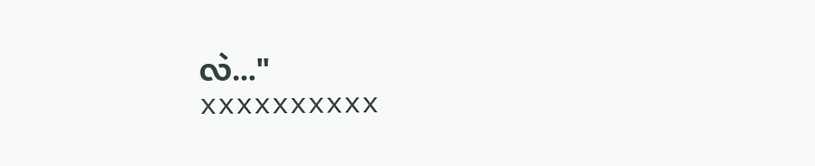လဲ..."
xxxxxxxxxx